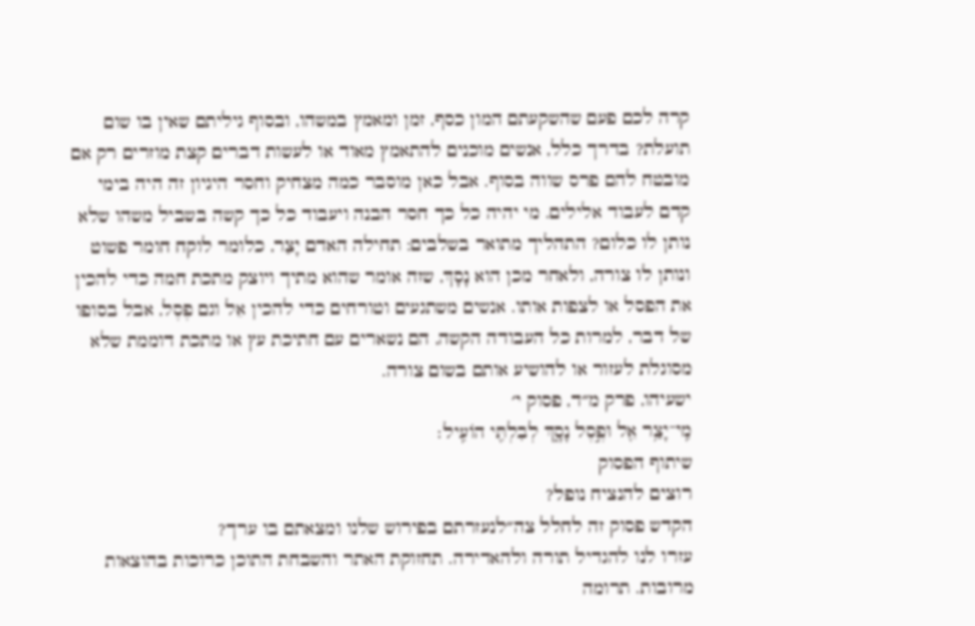קרה לכם פעם שהשקעתם המון כסף, זמן ומאמץ במשהו, ובסוף גיליתם שאין בו שום תועלת? בדרך כלל, אנשים מוכנים להתאמץ מאוד או לעשות דברים קצת מוזרים רק אם מובטח להם פרס שווה בסוף. אבל כאן מוסבר כמה מצחיק וחסר היגיון זה היה בימי קדם לעבוד אלילים. מי יהיה כל כך חסר הבנה ויעבוד כל כך קשה בשביל משהו שלא נותן לו כלום? התהליך מתואר בשלבים: תחילה האדם יָצַר, כלומר לוקח חומר פשוט ונותן לו צורה, ולאחר מכן הוא נָסָךְ, שזה אומר שהוא מתיך ויוצק מתכת חמה כדי להכין את הפסל או לצפות אותו. אנשים משתגעים וטורחים כדי להכין אֵל וגם פֶסֶל, אבל בסופו של דבר, למרות כל העבודה הקשה, הם נשארים עם חתיכת עץ או מתכת דוממת שלא מסוגלת לעזור או להושיע אותם בשום צורה.
ישעיהו, פרק מ״ד, פסוק י׳
מִֽי־יָצַ֥ר אֵ֖ל וּפֶ֣סֶל נָסָ֑ךְ לְבִלְתִּ֖י הוֹעִֽיל׃
שיתוף הפסוק
רוצים להנציח נופל?
הקדש פסוק זה לחלל צה״לנעזרתם בפירוש שלנו ומצאתם בו ערך?
עזרו לנו להגדיל תורה ולהאדירה. תחזוקת האתר והשבחת התוכן כרוכות בהוצאות מרובות. תרומה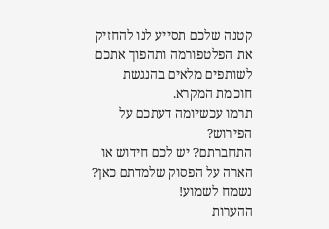קטנה שלכם תסייע לנו להחזיק את הפלטפורמה ותהפוך אתכם לשותפים מלאים בהנגשת חוכמת המקרא.
תרמו עכשיומה דעתכם על הפירוש?
התחברתם? יש לכם חידוש או הארה על הפסוק שלמדתם כאן? נשמח לשמוע!
ההערות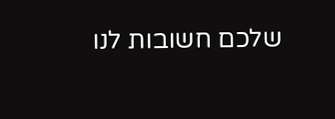שלכם חשובות לנו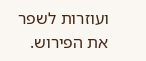ועוזרות לשפר את הפירוש.